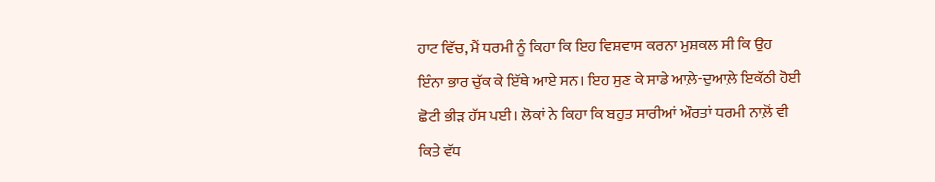ਹਾਟ ਵਿੱਚ, ਮੈਂ ਧਰਮੀ ਨੂੰ ਕਿਹਾ ਕਿ ਇਹ ਵਿਸ਼ਵਾਸ ਕਰਨਾ ਮੁਸ਼ਕਲ ਸੀ ਕਿ ਉਹ ਇੰਨਾ ਭਾਰ ਚੁੱਕ ਕੇ ਇੱਥੇ ਆਏ ਸਨ। ਇਹ ਸੁਣ ਕੇ ਸਾਡੇ ਆਲ਼ੇ-ਦੁਆਲ਼ੇ ਇਕੱਠੀ ਹੋਈ ਛੋਟੀ ਭੀੜ ਹੱਸ ਪਈ। ਲੋਕਾਂ ਨੇ ਕਿਹਾ ਕਿ ਬਹੁਤ ਸਾਰੀਆਂ ਔਰਤਾਂ ਧਰਮੀ ਨਾਲ਼ੋਂ ਵੀ ਕਿਤੇ ਵੱਧ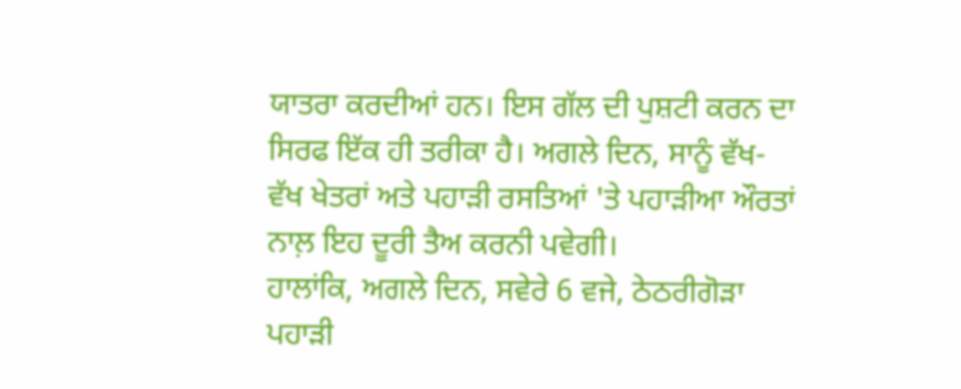ਯਾਤਰਾ ਕਰਦੀਆਂ ਹਨ। ਇਸ ਗੱਲ ਦੀ ਪੁਸ਼ਟੀ ਕਰਨ ਦਾ ਸਿਰਫ ਇੱਕ ਹੀ ਤਰੀਕਾ ਹੈ। ਅਗਲੇ ਦਿਨ, ਸਾਨੂੰ ਵੱਖ-ਵੱਖ ਖੇਤਰਾਂ ਅਤੇ ਪਹਾੜੀ ਰਸਤਿਆਂ 'ਤੇ ਪਹਾੜੀਆ ਔਰਤਾਂ ਨਾਲ਼ ਇਹ ਦੂਰੀ ਤੈਅ ਕਰਨੀ ਪਵੇਗੀ।
ਹਾਲਾਂਕਿ, ਅਗਲੇ ਦਿਨ, ਸਵੇਰੇ 6 ਵਜੇ, ਠੇਠਰੀਗੋੜਾ ਪਹਾੜੀ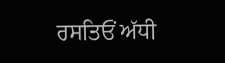ਰਸਤਿਓਂ ਅੱਧੀ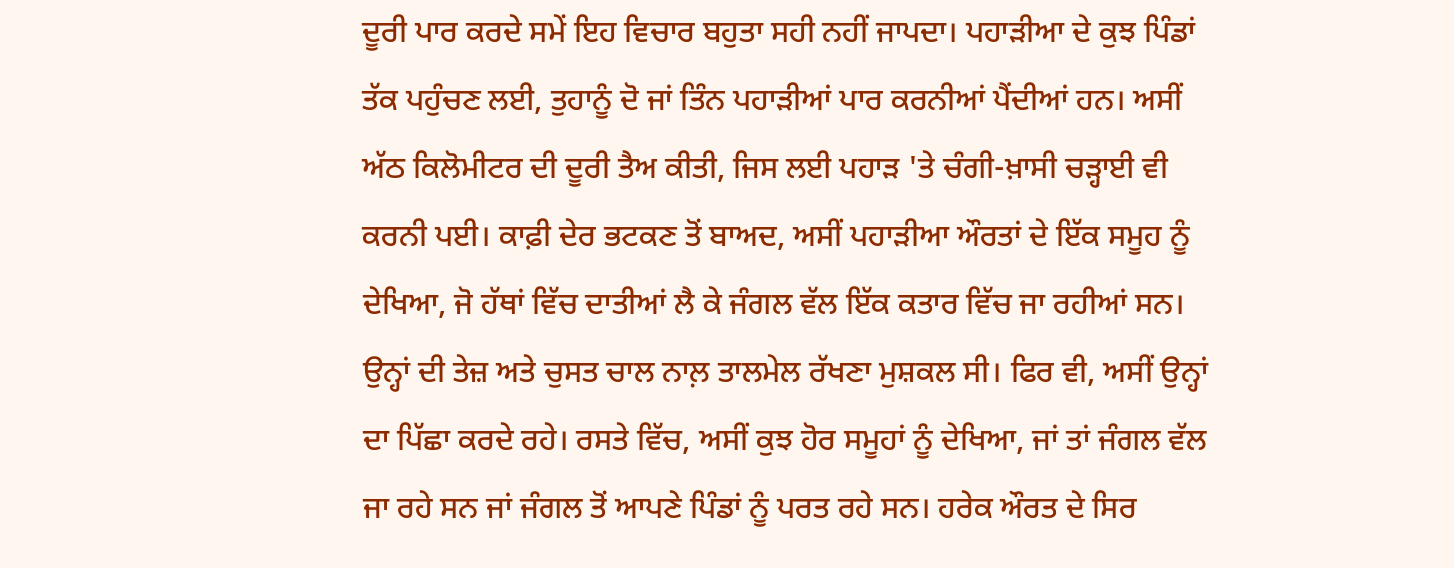ਦੂਰੀ ਪਾਰ ਕਰਦੇ ਸਮੇਂ ਇਹ ਵਿਚਾਰ ਬਹੁਤਾ ਸਹੀ ਨਹੀਂ ਜਾਪਦਾ। ਪਹਾੜੀਆ ਦੇ ਕੁਝ ਪਿੰਡਾਂ ਤੱਕ ਪਹੁੰਚਣ ਲਈ, ਤੁਹਾਨੂੰ ਦੋ ਜਾਂ ਤਿੰਨ ਪਹਾੜੀਆਂ ਪਾਰ ਕਰਨੀਆਂ ਪੈਂਦੀਆਂ ਹਨ। ਅਸੀਂ ਅੱਠ ਕਿਲੋਮੀਟਰ ਦੀ ਦੂਰੀ ਤੈਅ ਕੀਤੀ, ਜਿਸ ਲਈ ਪਹਾੜ 'ਤੇ ਚੰਗੀ-ਖ਼ਾਸੀ ਚੜ੍ਹਾਈ ਵੀ ਕਰਨੀ ਪਈ। ਕਾਫ਼ੀ ਦੇਰ ਭਟਕਣ ਤੋਂ ਬਾਅਦ, ਅਸੀਂ ਪਹਾੜੀਆ ਔਰਤਾਂ ਦੇ ਇੱਕ ਸਮੂਹ ਨੂੰ ਦੇਖਿਆ, ਜੋ ਹੱਥਾਂ ਵਿੱਚ ਦਾਤੀਆਂ ਲੈ ਕੇ ਜੰਗਲ ਵੱਲ ਇੱਕ ਕਤਾਰ ਵਿੱਚ ਜਾ ਰਹੀਆਂ ਸਨ। ਉਨ੍ਹਾਂ ਦੀ ਤੇਜ਼ ਅਤੇ ਚੁਸਤ ਚਾਲ ਨਾਲ਼ ਤਾਲਮੇਲ ਰੱਖਣਾ ਮੁਸ਼ਕਲ ਸੀ। ਫਿਰ ਵੀ, ਅਸੀਂ ਉਨ੍ਹਾਂ ਦਾ ਪਿੱਛਾ ਕਰਦੇ ਰਹੇ। ਰਸਤੇ ਵਿੱਚ, ਅਸੀਂ ਕੁਝ ਹੋਰ ਸਮੂਹਾਂ ਨੂੰ ਦੇਖਿਆ, ਜਾਂ ਤਾਂ ਜੰਗਲ ਵੱਲ ਜਾ ਰਹੇ ਸਨ ਜਾਂ ਜੰਗਲ ਤੋਂ ਆਪਣੇ ਪਿੰਡਾਂ ਨੂੰ ਪਰਤ ਰਹੇ ਸਨ। ਹਰੇਕ ਔਰਤ ਦੇ ਸਿਰ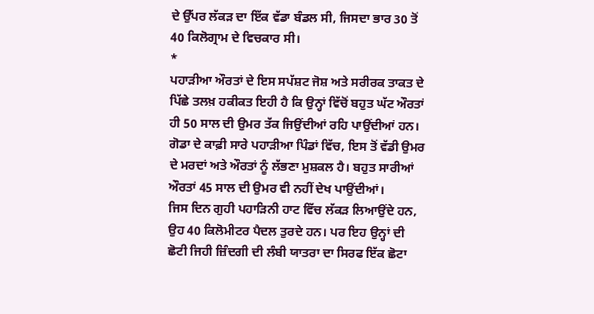ਦੇ ਉੱਪਰ ਲੱਕੜ ਦਾ ਇੱਕ ਵੱਡਾ ਬੰਡਲ ਸੀ, ਜਿਸਦਾ ਭਾਰ 30 ਤੋਂ 40 ਕਿਲੋਗ੍ਰਾਮ ਦੇ ਵਿਚਕਾਰ ਸੀ।
*
ਪਹਾੜੀਆ ਔਰਤਾਂ ਦੇ ਇਸ ਸਪੱਸ਼ਟ ਜੋਸ਼ ਅਤੇ ਸਰੀਰਕ ਤਾਕਤ ਦੇ ਪਿੱਛੇ ਤਲਖ਼ ਹਕੀਕਤ ਇਹੀ ਹੈ ਕਿ ਉਨ੍ਹਾਂ ਵਿੱਚੋਂ ਬਹੁਤ ਘੱਟ ਔਰਤਾਂ ਹੀ 50 ਸਾਲ ਦੀ ਉਮਰ ਤੱਕ ਜਿਉਂਦੀਆਂ ਰਹਿ ਪਾਉਂਦੀਆਂ ਹਨ। ਗੋਡਾ ਦੇ ਕਾਫ਼ੀ ਸਾਰੇ ਪਹਾੜੀਆ ਪਿੰਡਾਂ ਵਿੱਚ, ਇਸ ਤੋਂ ਵੱਡੀ ਉਮਰ ਦੇ ਮਰਦਾਂ ਅਤੇ ਔਰਤਾਂ ਨੂੰ ਲੱਭਣਾ ਮੁਸ਼ਕਲ ਹੈ। ਬਹੁਤ ਸਾਰੀਆਂ ਔਰਤਾਂ 45 ਸਾਲ ਦੀ ਉਮਰ ਵੀ ਨਹੀਂ ਦੇਖ ਪਾਉਂਦੀਆਂ।
ਜਿਸ ਦਿਨ ਗੁਹੀ ਪਹਾੜਿਨੀ ਹਾਟ ਵਿੱਚ ਲੱਕੜ ਲਿਆਉਂਦੇ ਹਨ, ਉਹ 40 ਕਿਲੋਮੀਟਰ ਪੈਦਲ ਤੁਰਦੇ ਹਨ। ਪਰ ਇਹ ਉਨ੍ਹਾਂ ਦੀ ਛੋਟੀ ਜਿਹੀ ਜ਼ਿੰਦਗੀ ਦੀ ਲੰਬੀ ਯਾਤਰਾ ਦਾ ਸਿਰਫ ਇੱਕ ਛੋਟਾ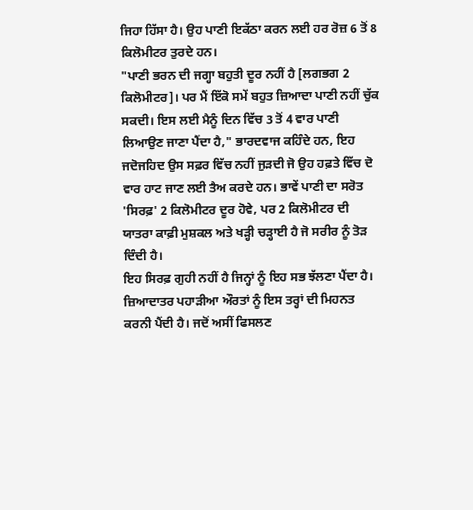ਜਿਹਾ ਹਿੱਸਾ ਹੈ। ਉਹ ਪਾਣੀ ਇਕੱਠਾ ਕਰਨ ਲਈ ਹਰ ਰੋਜ਼ 6 ਤੋਂ 8 ਕਿਲੋਮੀਟਰ ਤੁਰਦੇ ਹਨ।
"ਪਾਣੀ ਭਰਨ ਦੀ ਜਗ੍ਹਾ ਬਹੁਤੀ ਦੂਰ ਨਹੀਂ ਹੈ [ਲਗਭਗ 2 ਕਿਲੋਮੀਟਰ]। ਪਰ ਮੈਂ ਇੱਕੋ ਸਮੇਂ ਬਹੁਤ ਜ਼ਿਆਦਾ ਪਾਣੀ ਨਹੀਂ ਚੁੱਕ ਸਕਦੀ। ਇਸ ਲਈ ਮੈਨੂੰ ਦਿਨ ਵਿੱਚ 3 ਤੋਂ 4 ਵਾਰ ਪਾਣੀ ਲਿਆਉਣ ਜਾਣਾ ਪੈਂਦਾ ਹੈ," ਭਾਰਦਵਾਜ ਕਹਿੰਦੇ ਹਨ, ਇਹ ਜਦੋਜਹਿਦ ਉਸ ਸਫ਼ਰ ਵਿੱਚ ਨਹੀਂ ਜੁੜਦੀ ਜੋ ਉਹ ਹਫ਼ਤੇ ਵਿੱਚ ਦੋ ਵਾਰ ਹਾਟ ਜਾਣ ਲਈ ਤੈਅ ਕਰਦੇ ਹਨ। ਭਾਵੇਂ ਪਾਣੀ ਦਾ ਸਰੋਤ 'ਸਿਰਫ਼' 2 ਕਿਲੋਮੀਟਰ ਦੂਰ ਹੋਵੇ, ਪਰ 2 ਕਿਲੋਮੀਟਰ ਦੀ ਯਾਤਰਾ ਕਾਫ਼ੀ ਮੁਸ਼ਕਲ ਅਤੇ ਖੜ੍ਹੀ ਚੜ੍ਹਾਈ ਹੈ ਜੋ ਸਰੀਰ ਨੂੰ ਤੋੜ ਦਿੰਦੀ ਹੈ।
ਇਹ ਸਿਰਫ਼ ਗੁਹੀ ਨਹੀਂ ਹੈ ਜਿਨ੍ਹਾਂ ਨੂੰ ਇਹ ਸਭ ਝੱਲਣਾ ਪੈਂਦਾ ਹੈ। ਜ਼ਿਆਦਾਤਰ ਪਹਾੜੀਆ ਔਰਤਾਂ ਨੂੰ ਇਸ ਤਰ੍ਹਾਂ ਦੀ ਮਿਹਨਤ ਕਰਨੀ ਪੈਂਦੀ ਹੈ। ਜਦੋਂ ਅਸੀਂ ਫਿਸਲਣ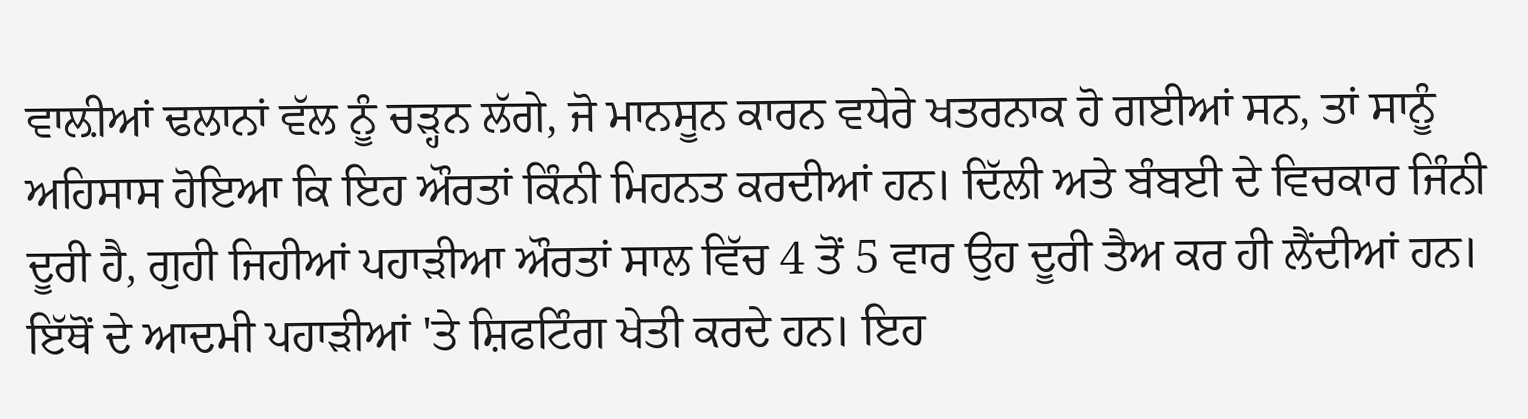ਵਾਲ਼ੀਆਂ ਢਲਾਨਾਂ ਵੱਲ ਨੂੰ ਚੜ੍ਹਨ ਲੱਗੇ, ਜੋ ਮਾਨਸੂਨ ਕਾਰਨ ਵਧੇਰੇ ਖਤਰਨਾਕ ਹੋ ਗਈਆਂ ਸਨ, ਤਾਂ ਸਾਨੂੰ ਅਹਿਸਾਸ ਹੋਇਆ ਕਿ ਇਹ ਔਰਤਾਂ ਕਿੰਨੀ ਮਿਹਨਤ ਕਰਦੀਆਂ ਹਨ। ਦਿੱਲੀ ਅਤੇ ਬੰਬਈ ਦੇ ਵਿਚਕਾਰ ਜਿੰਨੀ ਦੂਰੀ ਹੈ, ਗੁਹੀ ਜਿਹੀਆਂ ਪਹਾੜੀਆ ਔਰਤਾਂ ਸਾਲ ਵਿੱਚ 4 ਤੋਂ 5 ਵਾਰ ਉਹ ਦੂਰੀ ਤੈਅ ਕਰ ਹੀ ਲੈਂਦੀਆਂ ਹਨ।
ਇੱਥੋਂ ਦੇ ਆਦਮੀ ਪਹਾੜੀਆਂ 'ਤੇ ਸ਼ਿਫਟਿੰਗ ਖੇਤੀ ਕਰਦੇ ਹਨ। ਇਹ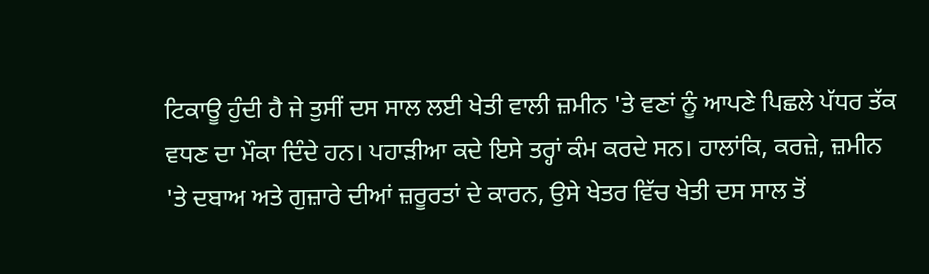ਟਿਕਾਊ ਹੁੰਦੀ ਹੈ ਜੇ ਤੁਸੀਂ ਦਸ ਸਾਲ ਲਈ ਖੇਤੀ ਵਾਲੀ ਜ਼ਮੀਨ 'ਤੇ ਵਣਾਂ ਨੂੰ ਆਪਣੇ ਪਿਛਲੇ ਪੱਧਰ ਤੱਕ ਵਧਣ ਦਾ ਮੌਕਾ ਦਿੰਦੇ ਹਨ। ਪਹਾੜੀਆ ਕਦੇ ਇਸੇ ਤਰ੍ਹਾਂ ਕੰਮ ਕਰਦੇ ਸਨ। ਹਾਲਾਂਕਿ, ਕਰਜ਼ੇ, ਜ਼ਮੀਨ 'ਤੇ ਦਬਾਅ ਅਤੇ ਗੁਜ਼ਾਰੇ ਦੀਆਂ ਜ਼ਰੂਰਤਾਂ ਦੇ ਕਾਰਨ, ਉਸੇ ਖੇਤਰ ਵਿੱਚ ਖੇਤੀ ਦਸ ਸਾਲ ਤੋਂ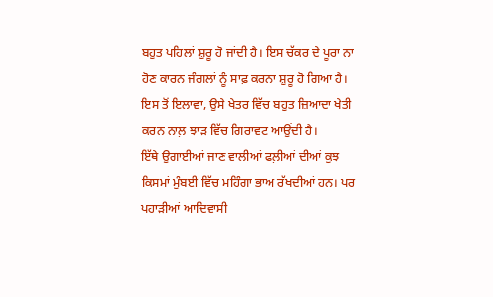ਬਹੁਤ ਪਹਿਲਾਂ ਸ਼ੁਰੂ ਹੋ ਜਾਂਦੀ ਹੈ। ਇਸ ਚੱਕਰ ਦੇ ਪੂਰਾ ਨਾ ਹੋਣ ਕਾਰਨ ਜੰਗਲਾਂ ਨੂੰ ਸਾਫ਼ ਕਰਨਾ ਸ਼ੁਰੂ ਹੋ ਗਿਆ ਹੈ। ਇਸ ਤੋਂ ਇਲਾਵਾ, ਉਸੇ ਖੇਤਰ ਵਿੱਚ ਬਹੁਤ ਜ਼ਿਆਦਾ ਖੇਤੀ ਕਰਨ ਨਾਲ਼ ਝਾੜ ਵਿੱਚ ਗਿਰਾਵਟ ਆਉਂਦੀ ਹੈ।
ਇੱਥੇ ਉਗਾਈਆਂ ਜਾਣ ਵਾਲੀਆਂ ਫਲ਼ੀਆਂ ਦੀਆਂ ਕੁਝ ਕਿਸਮਾਂ ਮੁੰਬਈ ਵਿੱਚ ਮਹਿੰਗਾ ਭਾਅ ਰੱਖਦੀਆਂ ਹਨ। ਪਰ ਪਹਾੜੀਆਂ ਆਦਿਵਾਸੀ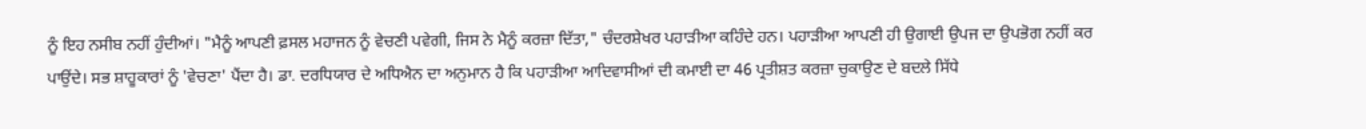ਨੂੰ ਇਹ ਨਸੀਬ ਨਹੀਂ ਹੁੰਦੀਆਂ। "ਮੈਨੂੰ ਆਪਣੀ ਫ਼ਸਲ ਮਹਾਜਨ ਨੂੰ ਵੇਚਣੀ ਪਵੇਗੀ, ਜਿਸ ਨੇ ਮੈਨੂੰ ਕਰਜ਼ਾ ਦਿੱਤਾ," ਚੰਦਰਸ਼ੇਖਰ ਪਹਾੜੀਆ ਕਹਿੰਦੇ ਹਨ। ਪਹਾੜੀਆ ਆਪਣੀ ਹੀ ਉਗਾਈ ਉਪਜ ਦਾ ਉਪਭੋਗ ਨਹੀਂ ਕਰ ਪਾਉਂਦੇ। ਸਭ ਸ਼ਾਹੂਕਾਰਾਂ ਨੂੰ 'ਵੇਚਣਾ' ਪੈਂਦਾ ਹੈ। ਡਾ. ਦਰਧਿਯਾਰ ਦੇ ਅਧਿਐਨ ਦਾ ਅਨੁਮਾਨ ਹੈ ਕਿ ਪਹਾੜੀਆ ਆਦਿਵਾਸੀਆਂ ਦੀ ਕਮਾਈ ਦਾ 46 ਪ੍ਰਤੀਸ਼ਤ ਕਰਜ਼ਾ ਚੁਕਾਉਣ ਦੇ ਬਦਲੇ ਸਿੱਧੇ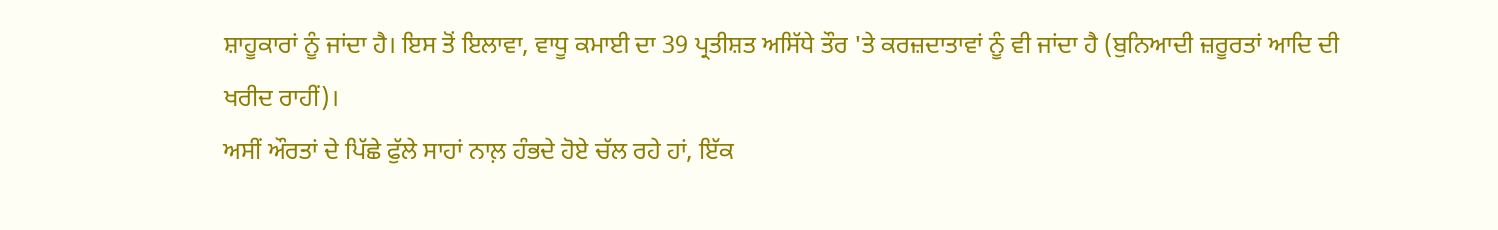ਸ਼ਾਹੂਕਾਰਾਂ ਨੂੰ ਜਾਂਦਾ ਹੈ। ਇਸ ਤੋਂ ਇਲਾਵਾ, ਵਾਧੂ ਕਮਾਈ ਦਾ 39 ਪ੍ਰਤੀਸ਼ਤ ਅਸਿੱਧੇ ਤੌਰ 'ਤੇ ਕਰਜ਼ਦਾਤਾਵਾਂ ਨੂੰ ਵੀ ਜਾਂਦਾ ਹੈ (ਬੁਨਿਆਦੀ ਜ਼ਰੂਰਤਾਂ ਆਦਿ ਦੀ ਖਰੀਦ ਰਾਹੀਂ)।
ਅਸੀਂ ਔਰਤਾਂ ਦੇ ਪਿੱਛੇ ਫੁੱਲੇ ਸਾਹਾਂ ਨਾਲ਼ ਹੰਭਦੇ ਹੋਏ ਚੱਲ ਰਹੇ ਹਾਂ, ਇੱਕ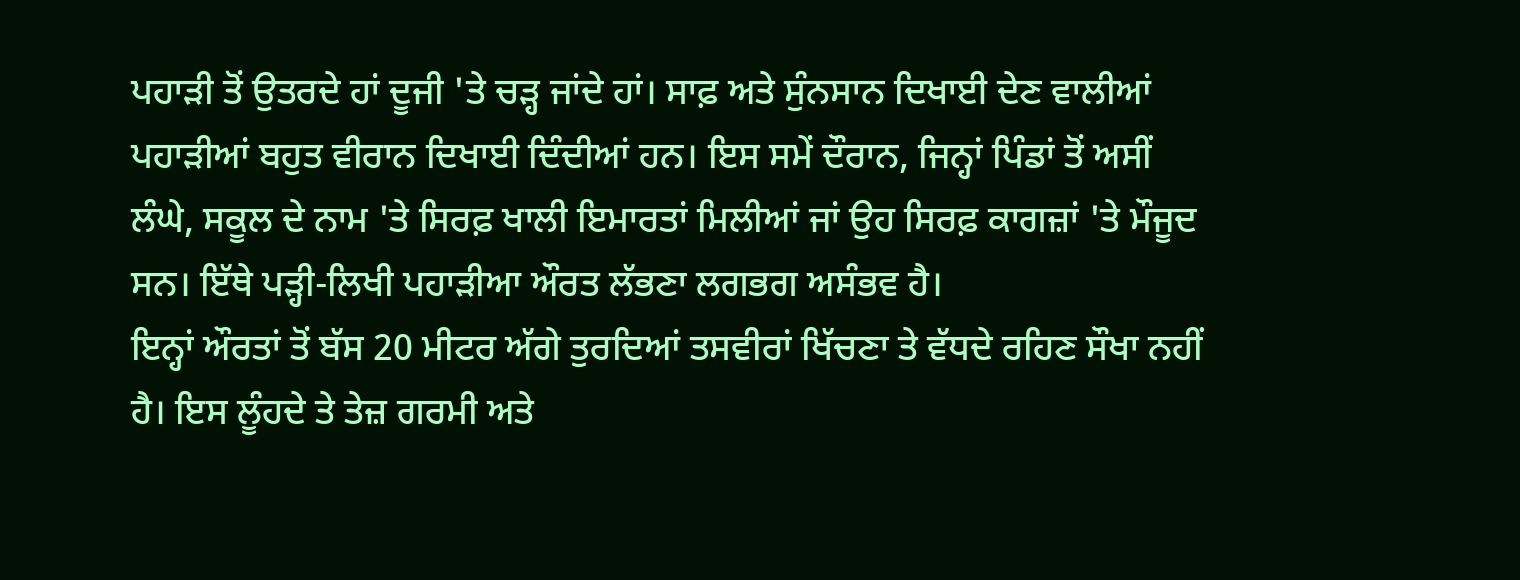ਪਹਾੜੀ ਤੋਂ ਉਤਰਦੇ ਹਾਂ ਦੂਜੀ 'ਤੇ ਚੜ੍ਹ ਜਾਂਦੇ ਹਾਂ। ਸਾਫ਼ ਅਤੇ ਸੁੰਨਸਾਨ ਦਿਖਾਈ ਦੇਣ ਵਾਲੀਆਂ ਪਹਾੜੀਆਂ ਬਹੁਤ ਵੀਰਾਨ ਦਿਖਾਈ ਦਿੰਦੀਆਂ ਹਨ। ਇਸ ਸਮੇਂ ਦੌਰਾਨ, ਜਿਨ੍ਹਾਂ ਪਿੰਡਾਂ ਤੋਂ ਅਸੀਂ ਲੰਘੇ, ਸਕੂਲ ਦੇ ਨਾਮ 'ਤੇ ਸਿਰਫ਼ ਖਾਲੀ ਇਮਾਰਤਾਂ ਮਿਲੀਆਂ ਜਾਂ ਉਹ ਸਿਰਫ਼ ਕਾਗਜ਼ਾਂ 'ਤੇ ਮੌਜੂਦ ਸਨ। ਇੱਥੇ ਪੜ੍ਹੀ-ਲਿਖੀ ਪਹਾੜੀਆ ਔਰਤ ਲੱਭਣਾ ਲਗਭਗ ਅਸੰਭਵ ਹੈ।
ਇਨ੍ਹਾਂ ਔਰਤਾਂ ਤੋਂ ਬੱਸ 20 ਮੀਟਰ ਅੱਗੇ ਤੁਰਦਿਆਂ ਤਸਵੀਰਾਂ ਖਿੱਚਣਾ ਤੇ ਵੱਧਦੇ ਰਹਿਣ ਸੌਖਾ ਨਹੀਂ ਹੈ। ਇਸ ਲੂੰਹਦੇ ਤੇ ਤੇਜ਼ ਗਰਮੀ ਅਤੇ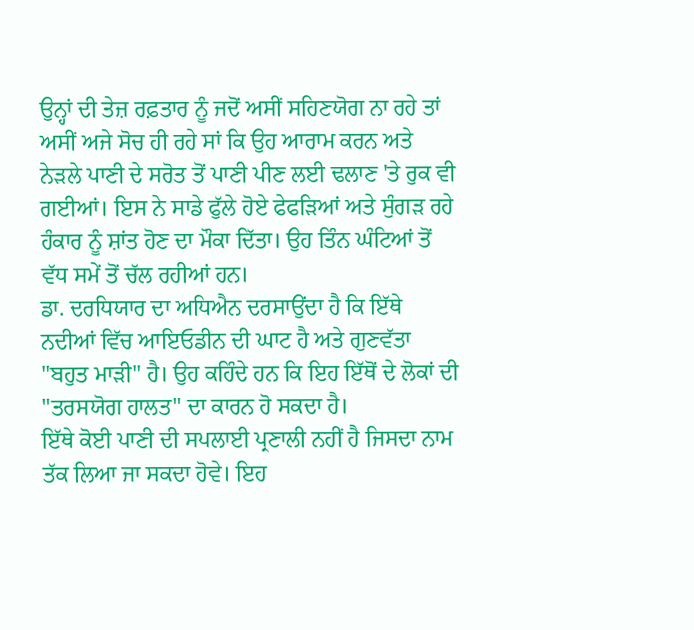ਉਨ੍ਹਾਂ ਦੀ ਤੇਜ਼ ਰਫ਼ਤਾਰ ਨੂੰ ਜਦੋਂ ਅਸੀਂ ਸਹਿਣਯੋਗ ਨਾ ਰਹੇ ਤਾਂ ਅਸੀਂ ਅਜੇ ਸੋਚ ਹੀ ਰਹੇ ਸਾਂ ਕਿ ਉਹ ਆਰਾਮ ਕਰਨ ਅਤੇ ਨੇੜਲੇ ਪਾਣੀ ਦੇ ਸਰੋਤ ਤੋਂ ਪਾਣੀ ਪੀਣ ਲਈ ਢਲਾਣ 'ਤੇ ਰੁਕ ਵੀ ਗਈਆਂ। ਇਸ ਨੇ ਸਾਡੇ ਫੁੱਲੇ ਹੋਏ ਫੇਫੜਿਆਂ ਅਤੇ ਸੁੰਗੜ ਰਹੇ ਹੰਕਾਰ ਨੂੰ ਸ਼ਾਂਤ ਹੋਣ ਦਾ ਮੌਕਾ ਦਿੱਤਾ। ਉਹ ਤਿੰਨ ਘੰਟਿਆਂ ਤੋਂ ਵੱਧ ਸਮੇਂ ਤੋਂ ਚੱਲ ਰਹੀਆਂ ਹਨ।
ਡਾ. ਦਰਧਿਯਾਰ ਦਾ ਅਧਿਐਨ ਦਰਸਾਉਂਦਾ ਹੈ ਕਿ ਇੱਥੇ ਨਦੀਆਂ ਵਿੱਚ ਆਇਓਡੀਨ ਦੀ ਘਾਟ ਹੈ ਅਤੇ ਗੁਣਵੱਤਾ "ਬਹੁਤ ਮਾੜੀ" ਹੈ। ਉਹ ਕਹਿੰਦੇ ਹਨ ਕਿ ਇਹ ਇੱਥੋਂ ਦੇ ਲੋਕਾਂ ਦੀ "ਤਰਸਯੋਗ ਹਾਲਤ" ਦਾ ਕਾਰਨ ਹੋ ਸਕਦਾ ਹੈ।
ਇੱਥੇ ਕੋਈ ਪਾਣੀ ਦੀ ਸਪਲਾਈ ਪ੍ਰਣਾਲੀ ਨਹੀਂ ਹੈ ਜਿਸਦਾ ਨਾਮ ਤੱਕ ਲਿਆ ਜਾ ਸਕਦਾ ਹੋਵੇ। ਇਹ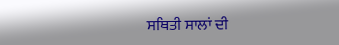ਸਥਿਤੀ ਸਾਲਾਂ ਦੀ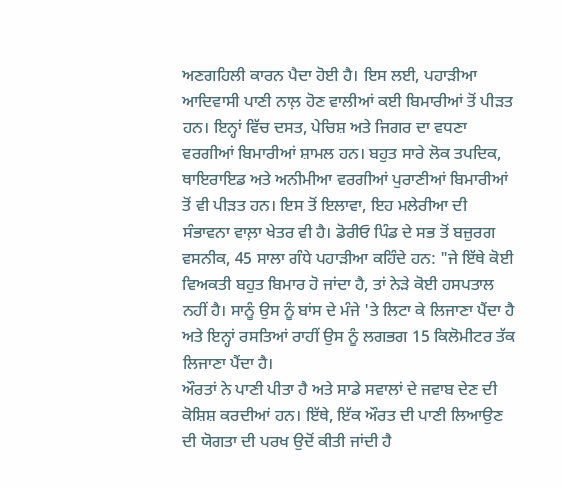ਅਣਗਹਿਲੀ ਕਾਰਨ ਪੈਦਾ ਹੋਈ ਹੈ। ਇਸ ਲਈ, ਪਹਾੜੀਆ ਆਦਿਵਾਸੀ ਪਾਣੀ ਨਾਲ਼ ਹੋਣ ਵਾਲੀਆਂ ਕਈ ਬਿਮਾਰੀਆਂ ਤੋਂ ਪੀੜਤ ਹਨ। ਇਨ੍ਹਾਂ ਵਿੱਚ ਦਸਤ, ਪੇਚਿਸ਼ ਅਤੇ ਜਿਗਰ ਦਾ ਵਧਣਾ ਵਰਗੀਆਂ ਬਿਮਾਰੀਆਂ ਸ਼ਾਮਲ ਹਨ। ਬਹੁਤ ਸਾਰੇ ਲੋਕ ਤਪਦਿਕ, ਥਾਇਰਾਇਡ ਅਤੇ ਅਨੀਮੀਆ ਵਰਗੀਆਂ ਪੁਰਾਣੀਆਂ ਬਿਮਾਰੀਆਂ ਤੋਂ ਵੀ ਪੀੜਤ ਹਨ। ਇਸ ਤੋਂ ਇਲਾਵਾ, ਇਹ ਮਲੇਰੀਆ ਦੀ ਸੰਭਾਵਨਾ ਵਾਲ਼ਾ ਖੇਤਰ ਵੀ ਹੈ। ਡੋਰੀਓ ਪਿੰਡ ਦੇ ਸਭ ਤੋਂ ਬਜ਼ੁਰਗ ਵਸਨੀਕ, 45 ਸਾਲਾ ਗੰਧੇ ਪਹਾੜੀਆ ਕਹਿੰਦੇ ਹਨ: "ਜੇ ਇੱਥੇ ਕੋਈ ਵਿਅਕਤੀ ਬਹੁਤ ਬਿਮਾਰ ਹੋ ਜਾਂਦਾ ਹੈ, ਤਾਂ ਨੇੜੇ ਕੋਈ ਹਸਪਤਾਲ ਨਹੀਂ ਹੈ। ਸਾਨੂੰ ਉਸ ਨੂੰ ਬਾਂਸ ਦੇ ਮੰਜੇ 'ਤੇ ਲਿਟਾ ਕੇ ਲਿਜਾਣਾ ਪੈਂਦਾ ਹੈ ਅਤੇ ਇਨ੍ਹਾਂ ਰਸਤਿਆਂ ਰਾਹੀਂ ਉਸ ਨੂੰ ਲਗਭਗ 15 ਕਿਲੋਮੀਟਰ ਤੱਕ ਲਿਜਾਣਾ ਪੈਂਦਾ ਹੈ।
ਔਰਤਾਂ ਨੇ ਪਾਣੀ ਪੀਤਾ ਹੈ ਅਤੇ ਸਾਡੇ ਸਵਾਲਾਂ ਦੇ ਜਵਾਬ ਦੇਣ ਦੀ ਕੋਸ਼ਿਸ਼ ਕਰਦੀਆਂ ਹਨ। ਇੱਥੇ, ਇੱਕ ਔਰਤ ਦੀ ਪਾਣੀ ਲਿਆਉਣ ਦੀ ਯੋਗਤਾ ਦੀ ਪਰਖ ਉਦੋਂ ਕੀਤੀ ਜਾਂਦੀ ਹੈ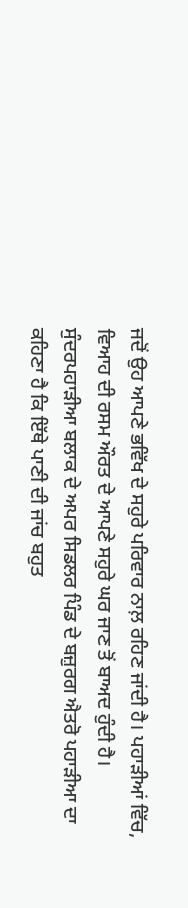ਜਦੋਂ ਉਹ ਆਪਣੇ ਭਵਿੱਖ ਦੇ ਸਹੁਰੇ ਪਰਿਵਾਰ ਨਾਲ਼ ਰਹਿਣ ਜਾਂਦੀ ਹੈ। ਪਹਾੜੀਆਂ ਵਿੱਚ, ਵਿਆਹ ਦੀ ਰਸਮ ਔਰਤ ਦੇ ਆਪਣੇ ਸਹੁਰੇ ਘਰ ਜਾਣ ਤੋਂ ਬਾਅਦ ਹੁੰਦੀ ਹੈ। ਸੁੰਦਰਪਹਾੜੀਆ ਬਲਾਕ ਦੇ ਅਪਰ ਸਿਡਲਰ ਪਿੰਡ ਦੇ ਬਜ਼ੁਰਗ ਐਤਰੋ ਪਹਾੜੀਆ ਦਾ ਕਹਿਣਾ ਹੈ ਕਿ ਇੱਥੇ ਪਾਣੀ ਦੀ ਜਾਂਚ ਬਹੁਤ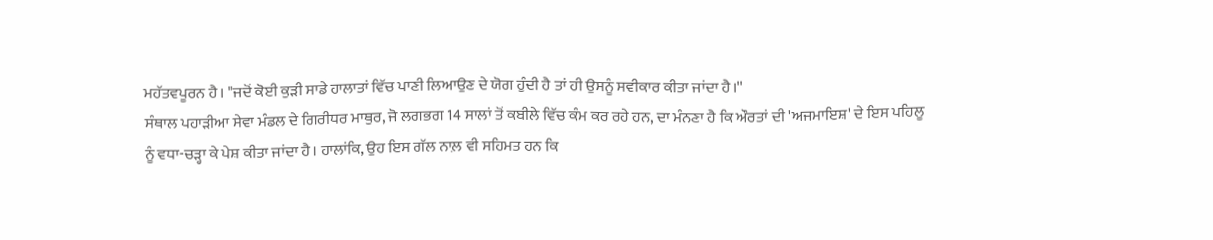ਮਹੱਤਵਪੂਰਨ ਹੈ। "ਜਦੋਂ ਕੋਈ ਕੁੜੀ ਸਾਡੇ ਹਾਲਾਤਾਂ ਵਿੱਚ ਪਾਣੀ ਲਿਆਉਣ ਦੇ ਯੋਗ ਹੁੰਦੀ ਹੈ ਤਾਂ ਹੀ ਉਸਨੂੰ ਸਵੀਕਾਰ ਕੀਤਾ ਜਾਂਦਾ ਹੈ।''
ਸੰਥਾਲ ਪਹਾੜੀਆ ਸੇਵਾ ਮੰਡਲ ਦੇ ਗਿਰੀਧਰ ਮਾਥੁਰ, ਜੋ ਲਗਭਗ 14 ਸਾਲਾਂ ਤੋਂ ਕਬੀਲੇ ਵਿੱਚ ਕੰਮ ਕਰ ਰਹੇ ਹਨ, ਦਾ ਮੰਨਣਾ ਹੈ ਕਿ ਔਰਤਾਂ ਦੀ 'ਅਜਮਾਇਸ਼' ਦੇ ਇਸ ਪਹਿਲੂ ਨੂੰ ਵਧਾ-ਚੜ੍ਹਾ ਕੇ ਪੇਸ਼ ਕੀਤਾ ਜਾਂਦਾ ਹੈ। ਹਾਲਾਂਕਿ, ਉਹ ਇਸ ਗੱਲ ਨਾਲ਼ ਵੀ ਸਹਿਮਤ ਹਨ ਕਿ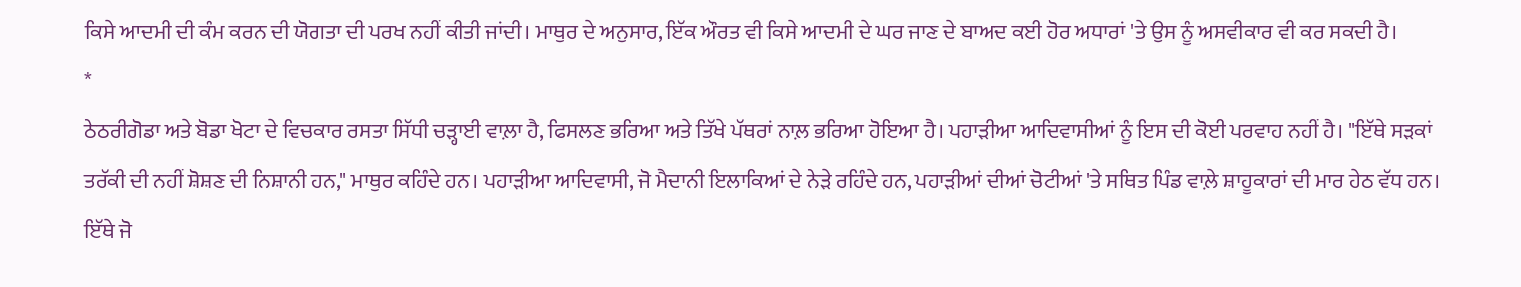ਕਿਸੇ ਆਦਮੀ ਦੀ ਕੰਮ ਕਰਨ ਦੀ ਯੋਗਤਾ ਦੀ ਪਰਖ ਨਹੀਂ ਕੀਤੀ ਜਾਂਦੀ। ਮਾਥੁਰ ਦੇ ਅਨੁਸਾਰ, ਇੱਕ ਔਰਤ ਵੀ ਕਿਸੇ ਆਦਮੀ ਦੇ ਘਰ ਜਾਣ ਦੇ ਬਾਅਦ ਕਈ ਹੋਰ ਅਧਾਰਾਂ 'ਤੇ ਉਸ ਨੂੰ ਅਸਵੀਕਾਰ ਵੀ ਕਰ ਸਕਦੀ ਹੈ।
*
ਠੇਠਰੀਗੋਡਾ ਅਤੇ ਬੋਡਾ ਖੋਟਾ ਦੇ ਵਿਚਕਾਰ ਰਸਤਾ ਸਿੱਧੀ ਚੜ੍ਹਾਈ ਵਾਲ਼ਾ ਹੈ, ਫਿਸਲਣ ਭਰਿਆ ਅਤੇ ਤਿੱਖੇ ਪੱਥਰਾਂ ਨਾਲ਼ ਭਰਿਆ ਹੋਇਆ ਹੈ। ਪਹਾੜੀਆ ਆਦਿਵਾਸੀਆਂ ਨੂੰ ਇਸ ਦੀ ਕੋਈ ਪਰਵਾਹ ਨਹੀਂ ਹੈ। "ਇੱਥੇ ਸੜਕਾਂ ਤਰੱਕੀ ਦੀ ਨਹੀਂ ਸ਼ੋਸ਼ਣ ਦੀ ਨਿਸ਼ਾਨੀ ਹਨ," ਮਾਥੁਰ ਕਹਿੰਦੇ ਹਨ। ਪਹਾੜੀਆ ਆਦਿਵਾਸੀ, ਜੋ ਮੈਦਾਨੀ ਇਲਾਕਿਆਂ ਦੇ ਨੇੜੇ ਰਹਿੰਦੇ ਹਨ, ਪਹਾੜੀਆਂ ਦੀਆਂ ਚੋਟੀਆਂ 'ਤੇ ਸਥਿਤ ਪਿੰਡ ਵਾਲ਼ੇ ਸ਼ਾਹੂਕਾਰਾਂ ਦੀ ਮਾਰ ਹੇਠ ਵੱਧ ਹਨ।
ਇੱਥੇ ਜੋ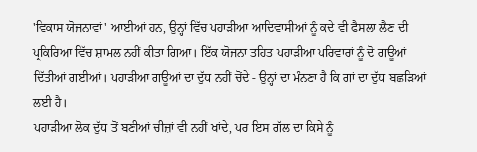'ਵਿਕਾਸ ਯੋਜਨਾਵਾਂ' ਆਈਆਂ ਹਨ, ਉਨ੍ਹਾਂ ਵਿੱਚ ਪਹਾੜੀਆ ਆਦਿਵਾਸੀਆਂ ਨੂੰ ਕਦੇ ਵੀ ਫੈਸਲਾ ਲੈਣ ਦੀ ਪ੍ਰਕਿਰਿਆ ਵਿੱਚ ਸ਼ਾਮਲ ਨਹੀਂ ਕੀਤਾ ਗਿਆ। ਇੱਕ ਯੋਜਨਾ ਤਹਿਤ ਪਹਾੜੀਆ ਪਰਿਵਾਰਾਂ ਨੂੰ ਦੋ ਗਊਆਂ ਦਿੱਤੀਆਂ ਗਈਆਂ। ਪਹਾੜੀਆ ਗਊਆਂ ਦਾ ਦੁੱਧ ਨਹੀਂ ਚੋਂਦੇ - ਉਨ੍ਹਾਂ ਦਾ ਮੰਨਣਾ ਹੈ ਕਿ ਗਾਂ ਦਾ ਦੁੱਧ ਬਛੜਿਆਂ ਲਈ ਹੈ।
ਪਹਾੜੀਆ ਲੋਕ ਦੁੱਧ ਤੋਂ ਬਣੀਆਂ ਚੀਜ਼ਾਂ ਵੀ ਨਹੀਂ ਖਾਂਦੇ, ਪਰ ਇਸ ਗੱਲ ਦਾ ਕਿਸੇ ਨੂੰ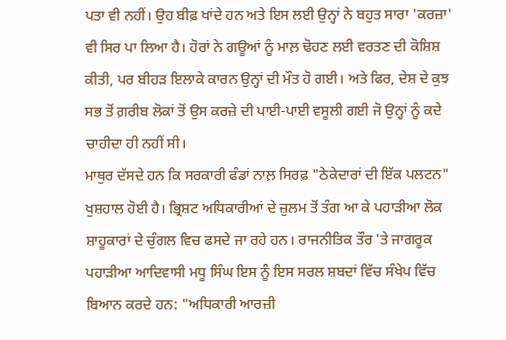ਪਤਾ ਵੀ ਨਹੀਂ। ਉਹ ਬੀਫ਼ ਖਾਂਦੇ ਹਨ ਅਤੇ ਇਸ ਲਈ ਉਨ੍ਹਾਂ ਨੇ ਬਹੁਤ ਸਾਰਾ 'ਕਰਜ਼ਾ' ਵੀ ਸਿਰ ਪਾ ਲਿਆ ਹੈ। ਹੋਰਾਂ ਨੇ ਗਊਆਂ ਨੂੰ ਮਾਲ਼ ਢੋਹਣ ਲਈ ਵਰਤਣ ਦੀ ਕੋਸ਼ਿਸ਼ ਕੀਤੀ, ਪਰ ਬੀਹੜ ਇਲਾਕੇ ਕਾਰਨ ਉਨ੍ਹਾਂ ਦੀ ਮੌਤ ਹੋ ਗਈ। ਅਤੇ ਫਿਰ, ਦੇਸ਼ ਦੇ ਕੁਝ ਸਭ ਤੋਂ ਗ਼ਰੀਬ ਲੋਕਾਂ ਤੋਂ ਉਸ ਕਰਜ਼ੇ ਦੀ ਪਾਈ-ਪਾਈ ਵਸੂਲੀ ਗਈ ਜੋ ਉਨ੍ਹਾਂ ਨੂੰ ਕਦੇ ਚਾਹੀਦਾ ਹੀ ਨਹੀਂ ਸੀ।
ਮਾਥੁਰ ਦੱਸਦੇ ਹਨ ਕਿ ਸਰਕਾਰੀ ਫੰਡਾਂ ਨਾਲ਼ ਸਿਰਫ਼ "ਠੇਕੇਦਾਰਾਂ ਦੀ ਇੱਕ ਪਲਟਨ" ਖੁਸ਼ਹਾਲ ਹੋਈ ਹੈ। ਭ੍ਰਿਸ਼ਟ ਅਧਿਕਾਰੀਆਂ ਦੇ ਜ਼ੁਲਮ ਤੋਂ ਤੰਗ ਆ ਕੇ ਪਹਾੜੀਆ ਲੋਕ ਸ਼ਾਹੂਕਾਰਾਂ ਦੇ ਚੁੰਗਲ ਵਿਚ ਫਸਦੇ ਜਾ ਰਹੇ ਹਨ। ਰਾਜਨੀਤਿਕ ਤੌਰ 'ਤੇ ਜਾਗਰੂਕ ਪਹਾੜੀਆ ਆਦਿਵਾਸੀ ਮਧੂ ਸਿੰਘ ਇਸ ਨੂੰ ਇਸ ਸਰਲ ਸ਼ਬਦਾਂ ਵਿੱਚ ਸੰਖੇਪ ਵਿੱਚ ਬਿਆਨ ਕਰਦੇ ਹਨ: "ਅਧਿਕਾਰੀ ਆਰਜ਼ੀ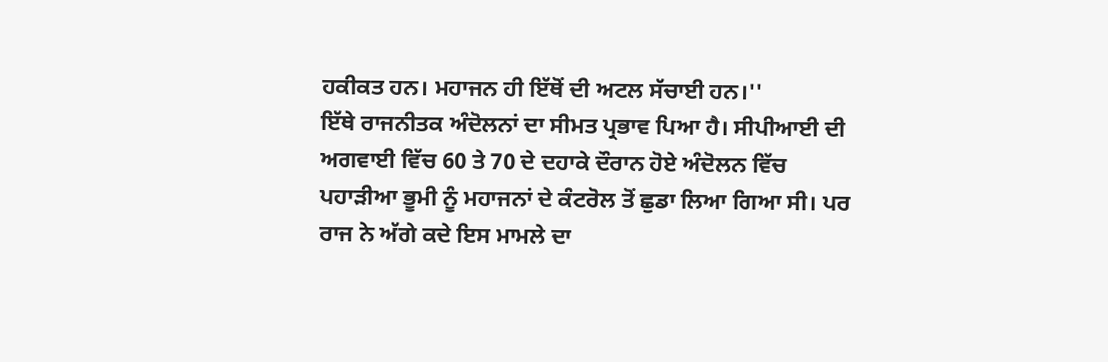ਹਕੀਕਤ ਹਨ। ਮਹਾਜਨ ਹੀ ਇੱਥੋਂ ਦੀ ਅਟਲ ਸੱਚਾਈ ਹਨ।''
ਇੱਥੇ ਰਾਜਨੀਤਕ ਅੰਦੋਲਨਾਂ ਦਾ ਸੀਮਤ ਪ੍ਰਭਾਵ ਪਿਆ ਹੈ। ਸੀਪੀਆਈ ਦੀ ਅਗਵਾਈ ਵਿੱਚ 60 ਤੇ 70 ਦੇ ਦਹਾਕੇ ਦੌਰਾਨ ਹੋਏ ਅੰਦੋਲਨ ਵਿੱਚ ਪਹਾੜੀਆ ਭੂਮੀ ਨੂੰ ਮਹਾਜਨਾਂ ਦੇ ਕੰਟਰੋਲ ਤੋਂ ਛੁਡਾ ਲਿਆ ਗਿਆ ਸੀ। ਪਰ ਰਾਜ ਨੇ ਅੱਗੇ ਕਦੇ ਇਸ ਮਾਮਲੇ ਦਾ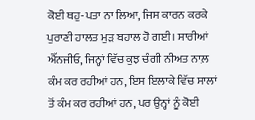ਕੋਈ ਥਹੁ-ਪਤਾ ਨਾ ਲਿਆ, ਜਿਸ ਕਾਰਨ ਕਰਕੇ ਪੁਰਾਣੀ ਹਾਲਤ ਮੁੜ ਬਹਾਲ ਹੋ ਗਈ। ਸਾਰੀਆਂ ਐੱਨਜੀਓ, ਜਿਨ੍ਹਾਂ ਵਿੱਚ ਕੁਝ ਚੰਗੀ ਨੀਅਤ ਨਾਲ਼ ਕੰਮ ਕਰ ਰਹੀਆਂ ਹਨ, ਇਸ ਇਲਾਕੇ ਵਿੱਚ ਸਾਲਾਂ ਤੋਂ ਕੰਮ ਕਰ ਰਹੀਆਂ ਹਨ, ਪਰ ਉਨ੍ਹਾਂ ਨੂੰ ਕੋਈ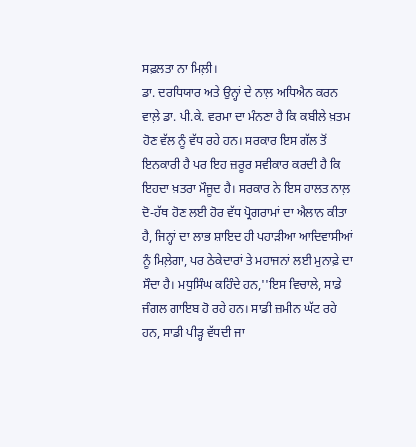ਸਫ਼ਲਤਾ ਨਾ ਮਿਲ਼ੀ।
ਡਾ. ਦਰਧਿਯਾਰ ਅਤੇ ਉਨ੍ਹਾਂ ਦੇ ਨਾਲ਼ ਅਧਿਐਨ ਕਰਨ ਵਾਲ਼ੇ ਡਾ. ਪੀ.ਕੇ. ਵਰਮਾ ਦਾ ਮੰਨਣਾ ਹੈ ਕਿ ਕਬੀਲੇ ਖ਼ਤਮ ਹੋਣ ਵੱਲ ਨੂੰ ਵੱਧ ਰਹੇ ਹਨ। ਸਰਕਾਰ ਇਸ ਗੱਲ ਤੋਂ ਇਨਕਾਰੀ ਹੈ ਪਰ ਇਹ ਜ਼ਰੂਰ ਸਵੀਕਾਰ ਕਰਦੀ ਹੈ ਕਿ ਇਹਦਾ ਖ਼ਤਰਾ ਮੌਜੂਦ ਹੈ। ਸਰਕਾਰ ਨੇ ਇਸ ਹਾਲਤ ਨਾਲ਼ ਦੋ-ਹੱਥ ਹੋਣ ਲਈ ਹੋਰ ਵੱਧ ਪ੍ਰੋਗਰਾਮਾਂ ਦਾ ਐਲਾਨ ਕੀਤਾ ਹੈ, ਜਿਨ੍ਹਾਂ ਦਾ ਲਾਭ ਸ਼ਾਇਦ ਹੀ ਪਹਾੜੀਆ ਆਦਿਵਾਸੀਆਂ ਨੂੰ ਮਿਲ਼ੇਗਾ, ਪਰ ਠੇਕੇਦਾਰਾਂ ਤੇ ਮਹਾਜਨਾਂ ਲਈ ਮੁਨਾਫ਼ੇ ਦਾ ਸੌਦਾ ਹੈ। ਮਧੁਸਿੰਘ ਕਹਿੰਦੇ ਹਨ,''ਇਸ ਵਿਚਾਲੇ, ਸਾਡੇ ਜੰਗਲ ਗਾਇਬ ਹੋ ਰਹੇ ਹਨ। ਸਾਡੀ ਜ਼ਮੀਨ ਘੱਟ ਰਹੇ ਹਨ, ਸਾਡੀ ਪੀੜ੍ਹ ਵੱਧਦੀ ਜਾ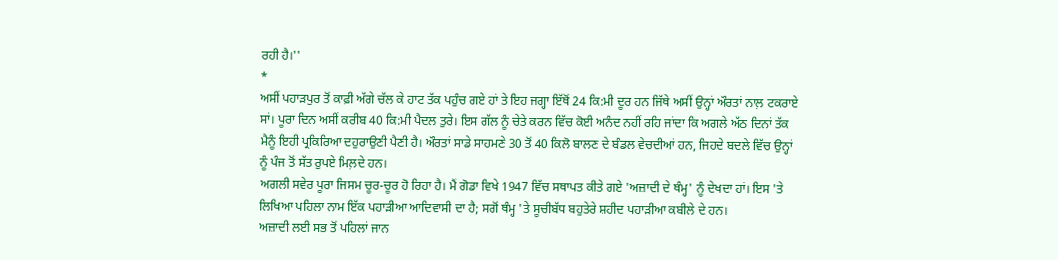ਰਹੀ ਹੈ।''
*
ਅਸੀਂ ਪਹਾੜਪੁਰ ਤੋਂ ਕਾਫ਼ੀ ਅੱਗੇ ਚੱਲ ਕੇ ਹਾਟ ਤੱਕ ਪਹੁੰਚ ਗਏ ਹਾਂ ਤੇ ਇਹ ਜਗ੍ਹਾ ਇੱਥੋਂ 24 ਕਿ:ਮੀ ਦੂਰ ਹਨ ਜਿੱਥੇ ਅਸੀਂ ਉਨ੍ਹਾਂ ਔਰਤਾਂ ਨਾਲ਼ ਟਕਰਾਏ ਸਾਂ। ਪੂਰਾ ਦਿਨ ਅਸੀਂ ਕਰੀਬ 40 ਕਿ:ਮੀ ਪੈਦਲ ਤੁਰੇ। ਇਸ ਗੱਲ ਨੂੰ ਚੇਤੇ ਕਰਨ ਵਿੱਚ ਕੋਈ ਅਨੰਦ ਨਹੀਂ ਰਹਿ ਜਾਂਦਾ ਕਿ ਅਗਲੇ ਅੱਠ ਦਿਨਾਂ ਤੱਕ ਮੈਨੂੰ ਇਹੀ ਪ੍ਰਕਿਰਿਆ ਦਹੁਰਾਉਣੀ ਪੈਣੀ ਹੈ। ਔਰਤਾਂ ਸਾਡੇ ਸਾਹਮਣੇ 30 ਤੋਂ 40 ਕਿਲੋ ਬਾਲਣ ਦੇ ਬੰਡਲ ਵੇਚਦੀਆਂ ਹਨ, ਜਿਹਦੇ ਬਦਲੇ ਵਿੱਚ ਉਨ੍ਹਾਂ ਨੂੰ ਪੰਜ ਤੋਂ ਸੱਤ ਰੁਪਏ ਮਿਲ਼ਦੇ ਹਨ।
ਅਗਲੀ ਸਵੇਰ ਪੂਰਾ ਜਿਸਮ ਚੂਰ-ਚੂਰ ਹੋ ਰਿਹਾ ਹੈ। ਮੈਂ ਗੋਡਾ ਵਿਖੇ 1947 ਵਿੱਚ ਸਥਾਪਤ ਕੀਤੇ ਗਏ 'ਅਜ਼ਾਦੀ ਦੇ ਥੰਮ੍ਹ' ਨੂੰ ਦੇਖਦਾ ਹਾਂ। ਇਸ 'ਤੇ ਲਿਖਿਆ ਪਹਿਲਾ ਨਾਮ ਇੱਕ ਪਹਾੜੀਆ ਆਦਿਵਾਸੀ ਦਾ ਹੈ; ਸਗੋਂ ਥੰਮ੍ਹ 'ਤੇ ਸੂਚੀਬੱਧ ਬਹੁਤੇਰੇ ਸ਼ਹੀਦ ਪਹਾੜੀਆ ਕਬੀਲੇ ਦੇ ਹਨ।
ਅਜ਼ਾਦੀ ਲਈ ਸਭ ਤੋਂ ਪਹਿਲਾਂ ਜਾਨ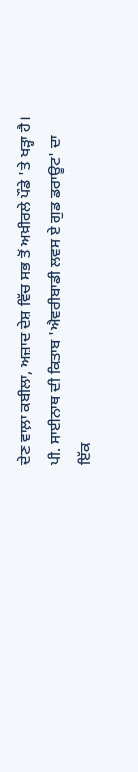ਦੇਣ ਵਾਲ਼ਾ ਕਬੀਲਾ, ਅਜ਼ਾਦ ਦੇਸ਼ ਵਿੱਚ ਸਭ ਤੋਂ ਅਖ਼ੀਰਲੇ ਪੌਡੇ 'ਤੇ ਖੜ੍ਹਾ ਹੈ।
ਪੀ. ਸਾਈਨਾਥ ਦੀ ਕਿਤਾਬ 'ਐਵਰੀਬਾਡੀ ਲਵਸ ਏ ਗੁਡ ਡਰਾਊਟ' ਦਾ ਇੱਕ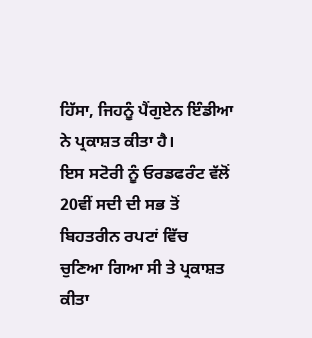ਹਿੱਸਾ, ਜਿਹਨੂੰ ਪੈਂਗੁਏਨ ਇੰਡੀਆ ਨੇ ਪ੍ਰਕਾਸ਼ਤ ਕੀਤਾ ਹੈ।
ਇਸ ਸਟੋਰੀ ਨੂੰ ਓਰਡਫਰੰਟ ਵੱਲੋਂ 20ਵੀਂ ਸਦੀ ਦੀ ਸਭ ਤੋਂ ਬਿਹਤਰੀਨ ਰਪਟਾਂ ਵਿੱਚ ਚੁਣਿਆ ਗਿਆ ਸੀ ਤੇ ਪ੍ਰਕਾਸ਼ਤ ਕੀਤਾ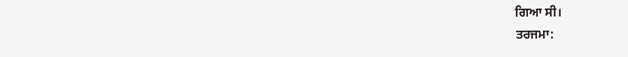ਗਿਆ ਸੀ।
ਤਰਜਮਾ: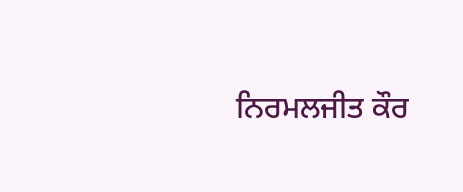ਨਿਰਮਲਜੀਤ ਕੌਰ